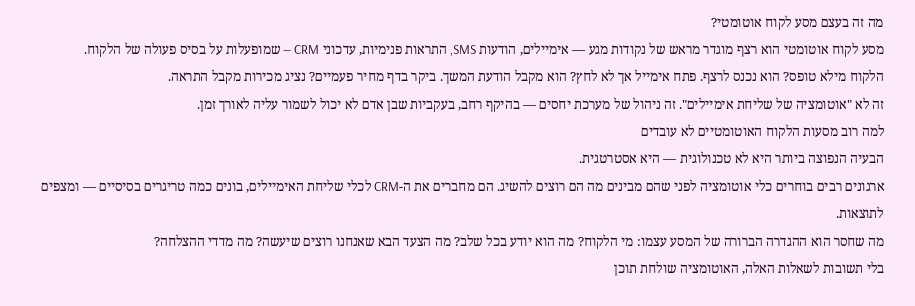מה זה בעצם מסע לקוח אוטומטי?
מסע לקוח אוטומטי הוא רצף מוגדר מראש של נקודות מגע — אימיילים, הודעות SMS, התראות פנימיות, עדכוני CRM — שמופעלות על בסיס פעולה של הלקוח.
הלקוח מילא טופס? הוא נכנס לרצף. פתח אימייל אך לא לחץ? הוא מקבל הודעת המשך. ביקר בדף מחיר פעמיים? נציג מכירות מקבל התראה.
זה לא "אוטומציה של שליחת אימיילים". זה ניהול של מערכת יחסים — בהיקף רחב, בעקביות שבן אדם לא יכול לשמור עליה לאורך זמן.
למה רוב מסעות הלקוח האוטומטיים לא עובדים
הבעיה הנפוצה ביותר היא לא טכנולוגית — היא אסטרטגית.
ארגונים רבים בוחרים כלי אוטומציה לפני שהם מבינים מה הם רוצים להשיג. הם מחברים את ה-CRM לכלי שליחת האימיילים, בונים כמה טריגרים בסיסיים — ומצפים לתוצאות.
מה שחסר הוא ההגדרה הברורה של המסע עצמו: מי הלקוח? מה הוא יודע בכל שלב? מה הצעד הבא שאנחנו רוצים שיעשה? מה מדדי ההצלחה?
בלי תשובות לשאלות האלה, האוטומציה שולחת תוכן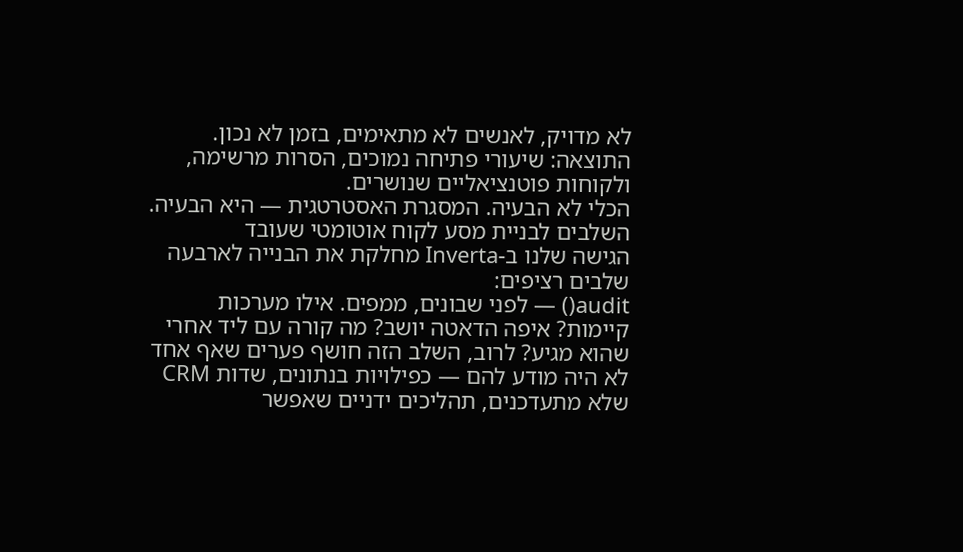לא מדויק, לאנשים לא מתאימים, בזמן לא נכון. התוצאה: שיעורי פתיחה נמוכים, הסרות מרשימה, ולקוחות פוטנציאליים שנושרים.
הכלי לא הבעיה. המסגרת האסטרטגית — היא הבעיה.
השלבים לבניית מסע לקוח אוטומטי שעובד
הגישה שלנו ב-Inverta מחלקת את הבנייה לארבעה שלבים רציפים:
audit() — לפני שבונים, ממפים. אילו מערכות קיימות? איפה הדאטה יושב? מה קורה עם ליד אחרי שהוא מגיע? לרוב, השלב הזה חושף פערים שאף אחד לא היה מודע להם — כפילויות בנתונים, שדות CRM שלא מתעדכנים, תהליכים ידניים שאפשר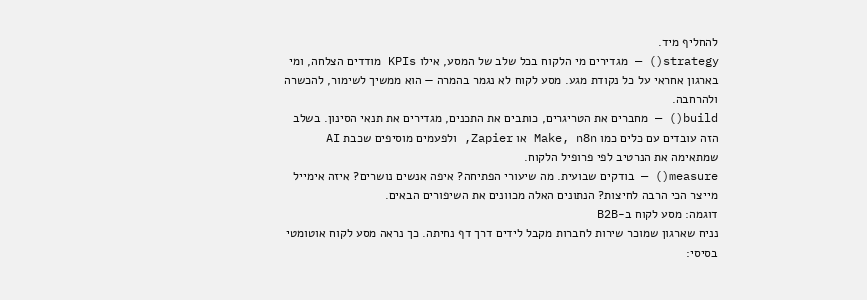להחליף מיד.
strategy() — מגדירים מי הלקוח בכל שלב של המסע, אילו KPIs מודדים הצלחה, ומי בארגון אחראי על כל נקודת מגע. מסע לקוח לא נגמר בהמרה — הוא ממשיך לשימור, להכשרה ולהרחבה.
build() — מחברים את הטריגרים, כותבים את התכנים, מגדירים את תנאי הסינון. בשלב הזה עובדים עם כלים כמו Make, n8n או Zapier, ולפעמים מוסיפים שכבת AI שמתאימה את הנרטיב לפי פרופיל הלקוח.
measure() — בודקים שבועית. מה שיעורי הפתיחה? איפה אנשים נושרים? איזה אימייל מייצר הכי הרבה לחיצות? הנתונים האלה מכוונים את השיפורים הבאים.
דוגמה: מסע לקוח ב-B2B
נניח שארגון שמוכר שירות לחברות מקבל לידים דרך דף נחיתה. כך נראה מסע לקוח אוטומטי בסיסי: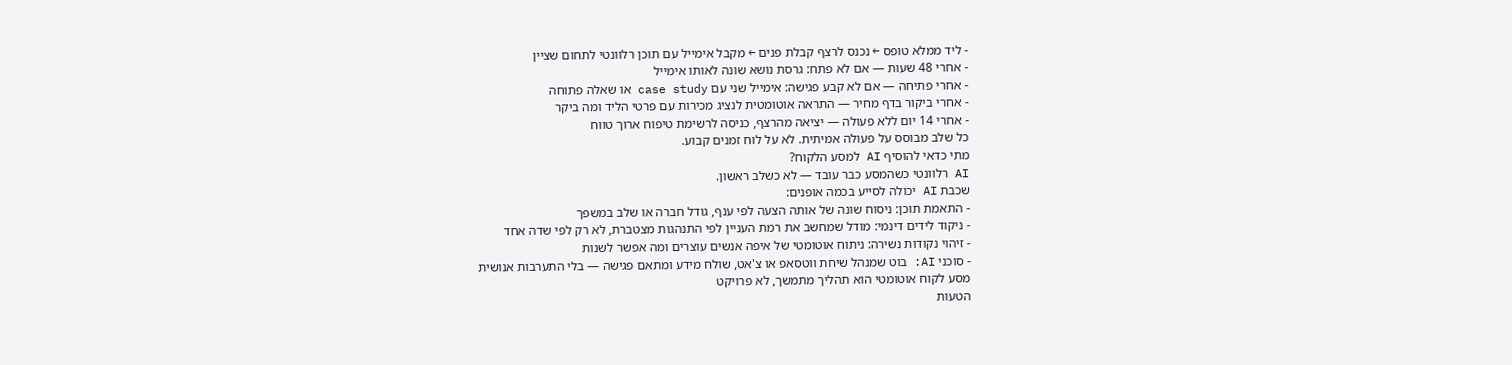- ליד ממלא טופס ← נכנס לרצף קבלת פנים ← מקבל אימייל עם תוכן רלוונטי לתחום שציין
- אחרי 48 שעות — אם לא פתח: גרסת נושא שונה לאותו אימייל
- אחרי פתיחה — אם לא קבע פגישה: אימייל שני עם case study או שאלה פתוחה
- אחרי ביקור בדף מחיר — התראה אוטומטית לנציג מכירות עם פרטי הליד ומה ביקר
- אחרי 14 יום ללא פעולה — יציאה מהרצף, כניסה לרשימת טיפוח ארוך טווח
כל שלב מבוסס על פעולה אמיתית. לא על לוח זמנים קבוע.
מתי כדאי להוסיף AI למסע הלקוח?
AI רלוונטי כשהמסע כבר עובד — לא כשלב ראשון.
שכבת AI יכולה לסייע בכמה אופנים:
- התאמת תוכן: ניסוח שונה של אותה הצעה לפי ענף, גודל חברה או שלב במשפך
- ניקוד לידים דינמי: מודל שמחשב את רמת העניין לפי התנהגות מצטברת, לא רק לפי שדה אחד
- זיהוי נקודות נשירה: ניתוח אוטומטי של איפה אנשים עוצרים ומה אפשר לשנות
- סוכני AI: בוט שמנהל שיחת ווטסאפ או צ'אט, שולח מידע ומתאם פגישה — בלי התערבות אנושית
מסע לקוח אוטומטי הוא תהליך מתמשך, לא פרויקט
הטעות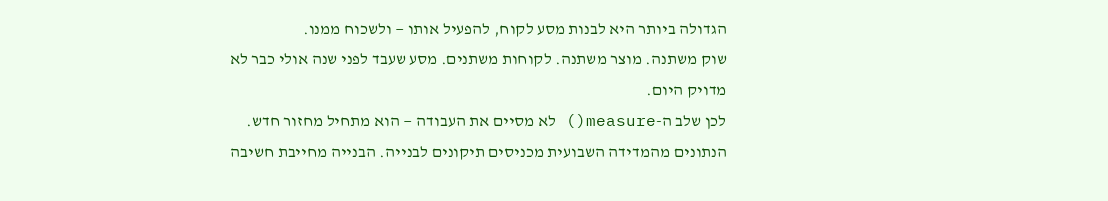הגדולה ביותר היא לבנות מסע לקוח, להפעיל אותו — ולשכוח ממנו.
שוק משתנה. מוצר משתנה. לקוחות משתנים. מסע שעבד לפני שנה אולי כבר לא מדויק היום.
לכן שלב ה-measure() לא מסיים את העבודה — הוא מתחיל מחזור חדש. הנתונים מהמדידה השבועית מכניסים תיקונים לבנייה. הבנייה מחייבת חשיבה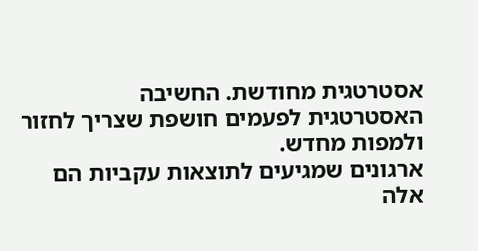אסטרטגית מחודשת. החשיבה האסטרטגית לפעמים חושפת שצריך לחזור ולמפות מחדש.
ארגונים שמגיעים לתוצאות עקביות הם אלה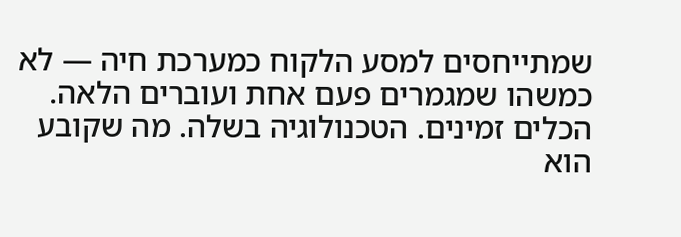שמתייחסים למסע הלקוח כמערכת חיה — לא כמשהו שמגמרים פעם אחת ועוברים הלאה.
הכלים זמינים. הטכנולוגיה בשלה. מה שקובע הוא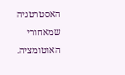האסטרטגיה שמאחורי האוטומציה.